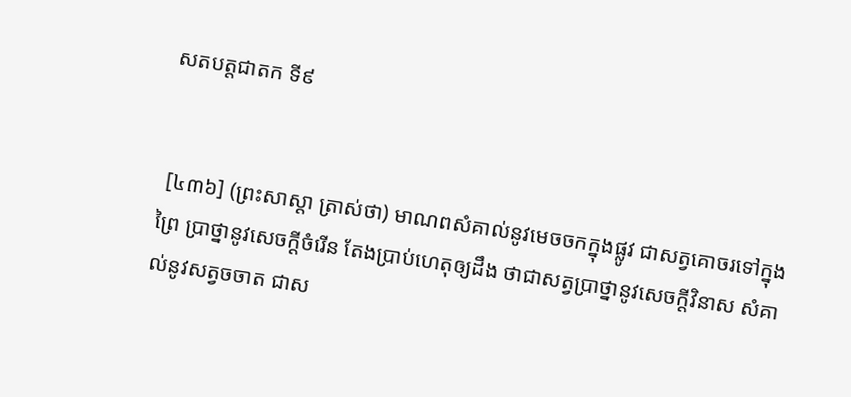សតបត្តជាតក ទី៩


 [៤៣៦] (ព្រះសាស្ដា ត្រាស់ថា) មាណពសំគាល់នូវមេចចកក្នុងផ្លូវ ជាសត្វគោចរទៅក្នុងព្រៃ ប្រាថ្នានូវសេចក្ដីចំរើន តែងប្រាប់ហេតុឲ្យដឹង ថាជាសត្វប្រាថ្នានូវសេចក្ដីវិនាស សំគាល់នូវសត្វចចាត ជាស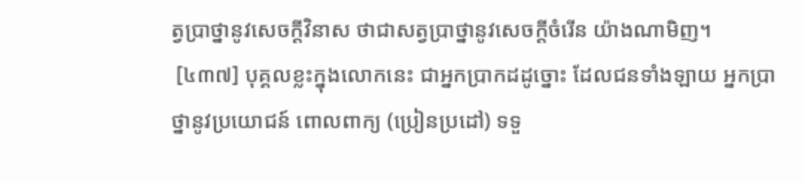ត្វប្រាថ្នានូវសេចក្ដីវិនាស ថាជាសត្វប្រាថ្នានូវសេចក្ដីចំរើន យ៉ាងណាមិញ។
 [៤៣៧] បុគ្គលខ្លះក្នុងលោកនេះ ជាអ្នកប្រាកដដូច្នោះ ដែលជនទាំងឡាយ អ្នកប្រាថ្នានូវប្រយោជន៍ ពោលពាក្យ (ប្រៀនប្រដៅ) ទទួ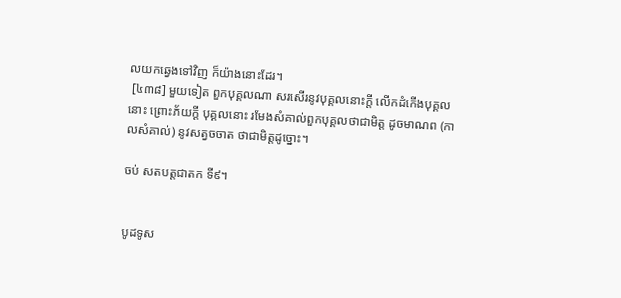លយកឆ្វេងទៅវិញ ក៏យ៉ាងនោះដែរ។
 [៤៣៨] មួយទៀត ពួកបុគ្គលណា សរសើរនូវបុគ្គលនោះក្តី លើកដំកើងបុគ្គលនោះ ព្រោះភ័យក្ដី បុគ្គលនោះ រមែងសំគាល់ពួកបុគ្គលថាជាមិត្ត ដូចមាណព (កាលសំគាល់) នូវសត្វចចាត ថាជាមិត្តដូច្នោះ។

ចប់ សតបត្តជាតក ទី៩។


បូដទូស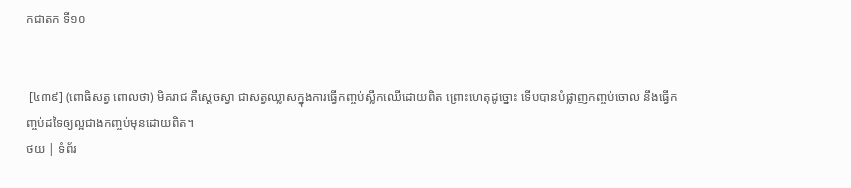កជាតក ទី១០


 [៤៣៩] (ពោធិសត្វ ពោលថា) មិគរាជ គឺស្ដេចស្វា ជាសត្វឈ្លាសក្នុងការធ្វើកញ្ចប់ស្លឹកឈើដោយពិត ព្រោះហេតុដូច្នោះ ទើបបានបំផ្លាញកញ្ចប់ចោល នឹងធ្វើកញ្ចប់ដទៃឲ្យល្អជាងកញ្ចប់មុនដោយពិត។
ថយ | ទំព័រ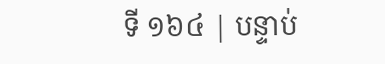ទី ១៦៤ | បន្ទាប់